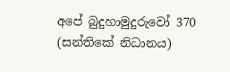අපේ බුදුහාමුදුරුවෝ 370 (සන්තිකේ නිධානය)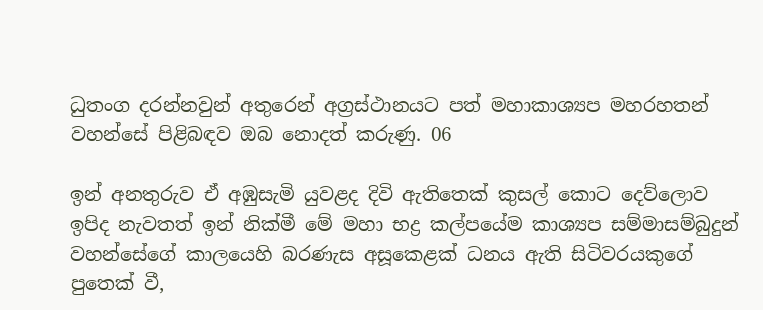ධුතංග දරන්නවුන් අතුරෙන් අග්‍රස්ථානයට පත් මහාකාශ්‍යප මහරහතන් වහන්සේ පිළිබඳව ඔබ නොදත් කරුණු. 06

ඉන් අනතුරුව ඒ අඹුසැමි යුවළද දිවි ඇතිතෙක් කුසල් කොට දෙව්ලොව ඉපිද නැවතත් ඉන් නික්මී මේ මහා භද්‍ර කල්පයේම කාශ්‍යප සම්මාසම්බුදුන් වහන්සේගේ කාලයෙහි බරණැස අසූකෙළක් ධනය ඇති සිටිවරයකුගේ පුතෙක් වී,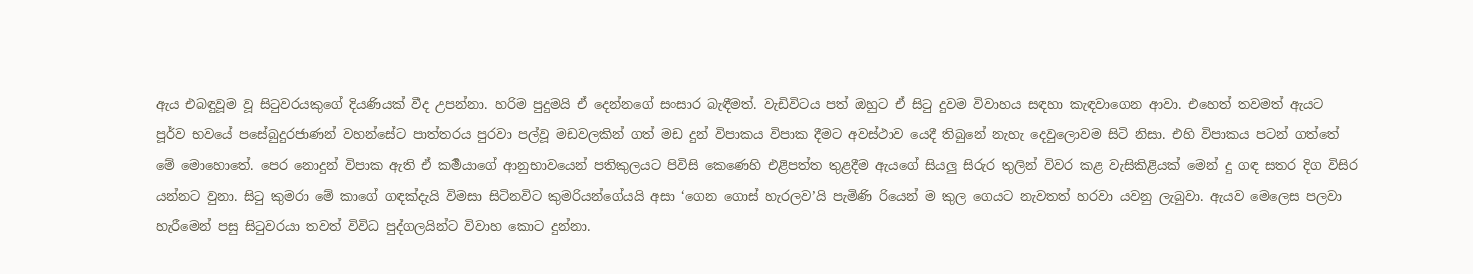ඇය එබඳුවූම වූ සිටුවරයකුගේ දියණියක් වීද උපන්නා. හරිම පුදුමයි ඒ දෙන්නගේ සංසාර බැඳීමත්. වැඩිවිටය පත් ඔහුට ඒ සිටු දුවම විවාහය සඳහා කැඳවාගෙන ආවා. එහෙත් තවමත් ඇයට පූර්ව භවයේ පසේබුදුරජාණන් වහන්සේට පාත්තරය පුරවා පල්වූ මඩවලකින් ගත් මඩ දුන් විපාකය විපාක දීමට අවස්ථාව යෙදී තිබුනේ නැහැ දෙවුලොවම සිටි නිසා. එහි විපාකය පටන් ගත්තේ මේ මොහොතේ. පෙර නොදුන් විපාක ඇති ඒ කර්‍මයාගේ ආනුභාවයෙන් පතිකුලයට පිවිසි කෙණෙහි එළිපත්ත තුළදීම ඇයගේ සියලු සිරුර තුලින් විවර කළ වැසිකිළියක් මෙන් දු ගඳ සතර දිග විසිර යන්නට වුනා. සිටු කුමරා මේ කාගේ ගඳක්දැයි විමසා සිටිනවිට කුමරියන්ගේයයි අසා ‘ගෙන ගොස් හැරලව’යි පැමිණි රියෙන් ම කුල ගෙයට නැවතත් හරවා යවනු ලැබුවා. ඇයව මෙලෙස පලවා හැරීමෙන් පසු සිටුවරයා තවත් විවිධ පුද්ගලයින්ට විවාහ කොට දුන්නා.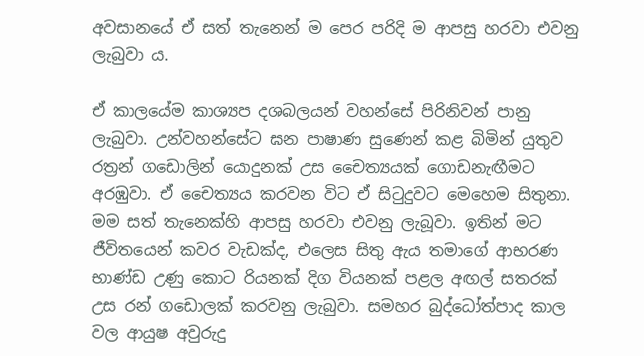අවසානයේ ඒ සත් තැනෙන් ම පෙර පරිදි ම ආපසු හරවා එවනු ලැබුවා ය.

ඒ කාලයේම කාශ්‍යප දශබලයන් වහන්සේ පිරිනිවන් පානු ලැබුවා. උන්වහන්සේට ඝන පාෂාණ සුණෙන් කළ බිමින් යුතුව රත්‍රන් ගඩොලින් යොදුනක් උස චෛත්‍යයක් ගොඩනැඟීමට අරඹුවා. ඒ චෛත්‍යය කරවන විට ඒ සිටුදුවට මෙහෙම සිතුනා. මම සත් තැනෙක්හි ආපසු හරවා එවනු ලැබූවා. ඉතින් මට ජීවිතයෙන් කවර වැඩක්ද, එලෙස සිතු ඇය තමාගේ ආභරණ භාණ්ඩ උණු කොට රියනක් දිග වියනක් පළල අඟල් සතරක් උස රන් ගඩොලක් කරවනු ලැබුවා. සමහර බුද්ධෝත්පාද කාල වල ආයුෂ අවුරුදු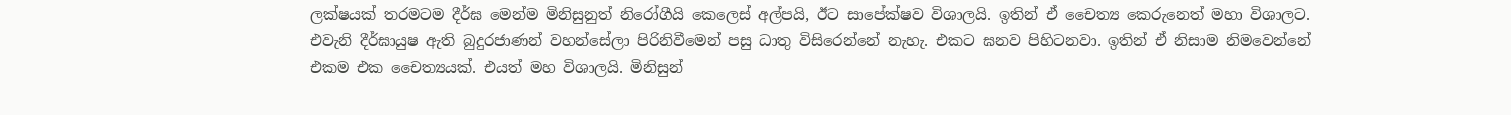ලක්ෂයක් තරමටම දීර්ඝ මෙන්ම මිනිසුනුත් නිරෝගීයි කෙලෙස් අල්පයි, ඊට සාපේක්ෂව විශාලයි. ඉතින් ඒ චෛත්‍ය කෙරුනෙත් මහා විශාලට. එවැනි දීර්ඝායුෂ ඇති බුදුරජාණන් වහන්සේලා පිරිනිවීමෙන් පසු ධාතු විසිරෙන්නේ නැහැ. එකට ඝනව පිහිටනවා. ඉතින් ඒ නිසාම නිමවෙන්නේ එකම එක චෛත්‍යයක්. එයත් මහ විශාලයි. මිනිසුන්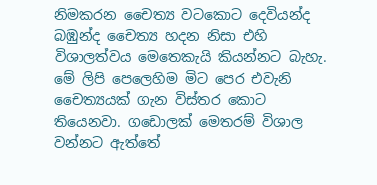නිමකරන චෛත්‍ය වටකොට දෙවියන්ද බඹුන්ද චෛත්‍ය හදන නිසා එහි විශාලත්වය මෙතෙකැයි කියන්නට බැහැ. මේ ලිපි පෙලෙහිම මිට පෙර එවැනි චෛත්‍යයක් ගැන විස්තර කොට තියෙනවා. ගඩොලක් මෙතරම් විශාල වන්නට ඇත්තේ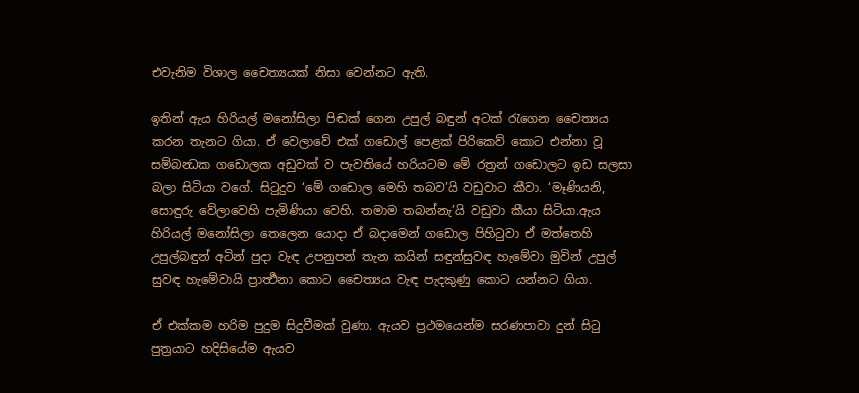එවැනිම විශාල චෛත්‍යයක් නිසා වෙන්නට ඇති.

ඉතින් ඇය හිරියල් මනෝසිලා පිඬක් ගෙන උපුල් බඳුන් අටක් රැගෙන චෛත්‍යය කරන තැනට ගියා. ඒ වෙලාවේ එක් ගඩොල් පෙළක් පිරිකෙව් කොට එන්නා වූ සම්බන්‍ධක ගඩොලක අඩුවක් ව පැවතියේ හරියටම මේ රත්‍රන් ගඩොලට ඉඩ සලසා බලා සිටියා වගේ. සිටුදුව ‘මේ ගඩොල මෙහි තබව’යි වඩුවාට කීවා. ‘මෑණියනි, සොඳුරු වේලාවෙහි පැමිණියා වෙහි. තමාම තබන්නැ’යි වඩුවා කීයා සිටියා.ඇය හිරියල් මනෝසිලා තෙලෙන යොදා ඒ බදාමෙන් ගඩොල පිහිටුවා ඒ මත්තෙහි උපුල්බඳුන් අටින් පුදා වැඳ උපනුපන් තැන කයින් සඳුන්සුවඳ හැමේවා මුවින් උපුල් සුවඳ හැමේවායි ප්‍රාර්‍ත්‍ථනා කොට චෛත්‍යය වැඳ පැදකුණු කොට යන්නට ගියා.

ඒ එක්කම හරිම පුදුම සිදුවීමක් වුණා. ඇයව ප්‍රථමයෙන්ම සරණපාවා දුන් සිටු පුත්‍රයාට හදිසියේම ඇයව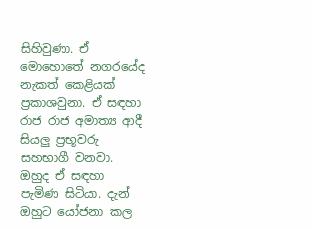සිහිවුණා. ඒ මොහොතේ නගරයේද නැකත් කෙළියක් ප්‍රකාශවුනා. ඒ සඳහා රාජ රාජ අමාත්‍ය ආදී සියලු ප්‍රභූවරු සහභාගී වනවා. ඔහුද ඒ සඳහා පැමිණ සිටියා. දැන් ඔහුට යෝජනා කල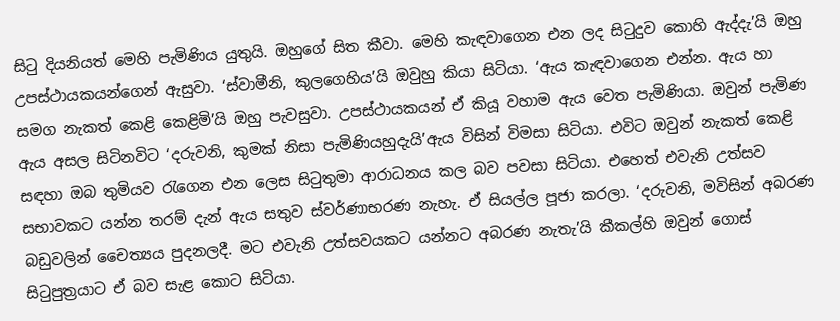සිටු දියනියත් මෙහි පැමිණිය යුතුයි. ඔහුගේ සිත කීවා. මෙහි කැඳවාගෙන එන ලද සිටුදුව කොහි ඇද්දැ’යි ඔහු උපස්ථායකයන්ගෙන් ඇසුවා. ‘ස්වාමීනි, කුලගෙහිය’යි ඔවුහු කියා සිටියා. ‘ඇය කැඳවාගෙන එන්න. ඇය හා සමග නැකත් කෙළි කෙළිමි’යි ඔහු පැවසුවා. උපස්ථායකයන් ඒ කියූ වහාම ඇය වෙත පැමිණියා. ඔවුන් පැමිණ ඇය අසල සිටිනවිට ‘දරුවනි, කුමක් නිසා පැමිණියහුදැයි’ඇය විසින් විමසා සිටියා. එවිට ඔවුන් නැකත් කෙළි සඳහා ඔබ තුමියව රැගෙන එන ලෙස සිටුතුමා ආරාධනය කල බව පවසා සිටියා. එහෙත් එවැනි උත්සව සභාවකට යන්න තරම් දැන් ඇය සතුව ස්වර්ණාභරණ නැහැ. ඒ සියල්ල පූජා කරලා. ‘දරුවනි, මවිසින් අබරණ බඩුවලින් චෛත්‍යය පුදනලදී. මට එවැනි උත්සවයකට යන්නට අබරණ නැතැ’යි කීකල්හි ඔවුන් ගොස් සිටුපුත්‍රයාට ඒ බව සැළ කොට සිටියා.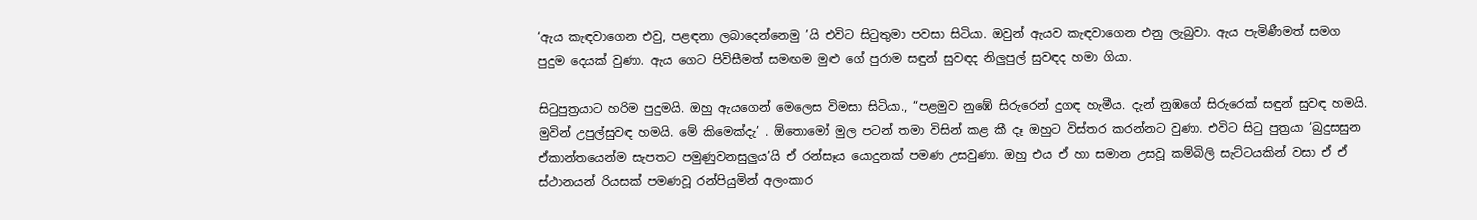‘ඇය කැඳවාගෙන එවු, පළඳනා ලබාදෙන්නෙමු ’යි එවිට සිටුතුමා පවසා සිටියා. ඔවුන් ඇයව කැඳවාගෙන එනු ලැබුවා. ඇය පැමිණීමත් සමග පුදුම දෙයක් වුණා. ඇය ගෙට පිවිසීමත් සමඟම මුළු ගේ පුරාම සඳුන් සුවඳද නිලුපුල් සුවඳද හමා ගියා.

සිටුපුත්‍රයාට හරිම පුදුමයි. ඔහු ඇයගෙන් මෙලෙස විමසා සිටියා., “පළමුව නුඹේ සිරුරෙන් දුගඳ හැමීය. දැන් නුඹගේ සිරුරෙක් සඳුන් සුවඳ හමයි. මුවින් උපුල්සුවඳ හමයි. මේ කිමෙක්දැ’ . ඕතොමෝ මුල පටන් තමා විසින් කළ කී දෑ ඔහුට විස්තර කරන්නට වුණා. එවිට සිටු පුත්‍රයා ‘බුදුසසුන ඒකාන්තයෙන්ම සැපතට පමුණුවනසුලුය’යි ඒ රන්සෑය යොදුනක් පමණ උසවුණා. ඔහු එය ඒ හා සමාන උසවූ කම්බිලි සැට්ටයකින් වසා ඒ ඒ ස්ථානයන් රියසක් පමණවූ රන්පියුමින් අලංකාර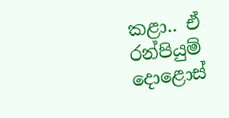කළා.. ඒ රන්පියුම් දොළොස්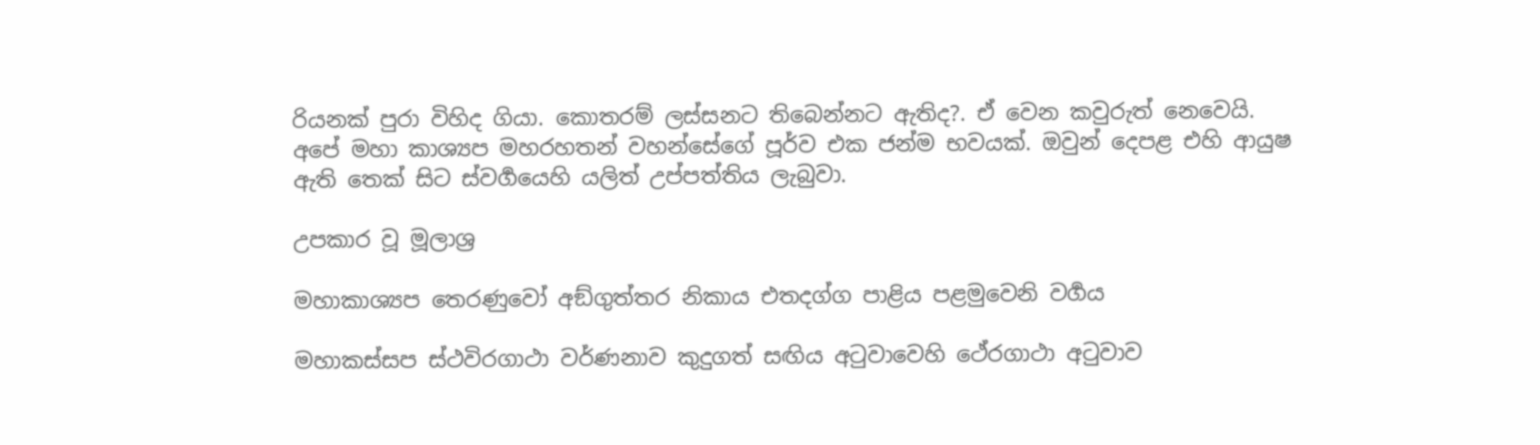රියනක් පුරා විහිද ගියා. කොතරම් ලස්සනට තිබෙන්නට ඇතිද?. ඒ වෙන කවුරුත් නෙවෙයි. අපේ මහා කාශ්‍යප මහරහතන් වහන්සේගේ පූර්ව එක ජන්ම භවයක්. ඔවුන් දෙපළ එහි ආයුෂ ඇති තෙක් සිට ස්වර්‍ගයෙහි යලිත් උප්පත්තිය ලැබුවා.

උපකාර වූ මූලාශ්‍ර

මහාකාශ්‍යප තෙරණුවෝ අඞ්ගුත්තර නිකාය එතදග්ග පාළිය පළමුවෙනි වර්‍ගය

මහාකස්සප ස්ථවිරගාථා වර්ණනාව කුදුගත් සඟිය අටුවාවෙහි ථේරගාථා අටුවාව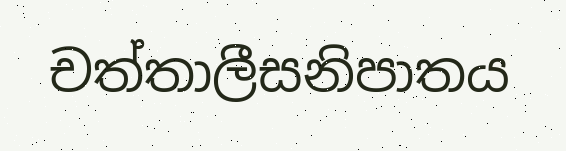චත්තාලීසනිපාතය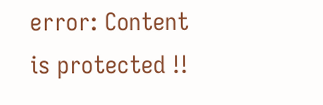error: Content is protected !!